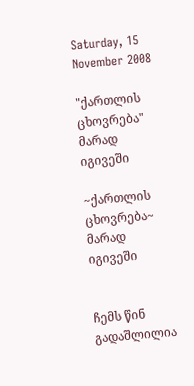Saturday, 15 November 2008

"ქართლის ცხოვრება" მარად იგივეში

~ქართლის ცხოვრება~ მარად იგივეში


ჩემს წინ გადაშლილია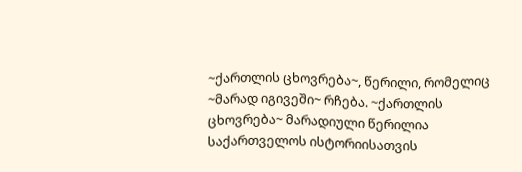~ქართლის ცხოვრება~, წერილი, რომელიც ~მარად იგივეში~ რჩება. ~ქართლის ცხოვრება~ მარადიული წერილია საქართველოს ისტორიისათვის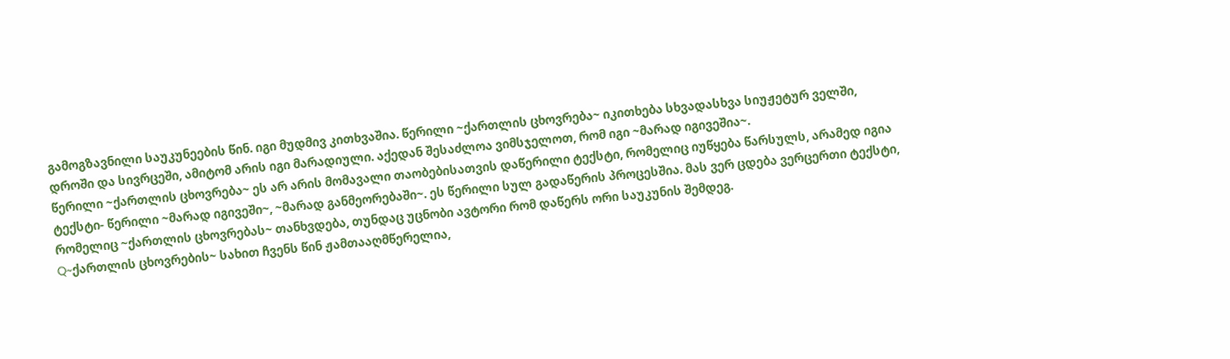გამოგზავნილი საუკუნეების წინ. იგი მუდმივ კითხვაშია. წერილი ~ქართლის ცხოვრება~ იკითხება სხვადასხვა სიუჟეტურ ველში, დროში და სივრცეში, ამიტომ არის იგი მარადიული. აქედან შესაძლოა ვიმსჯელოთ, რომ იგი ~მარად იგივეშია~.
წერილი ~ქართლის ცხოვრება~ ეს არ არის მომავალი თაობებისათვის დაწერილი ტექსტი, რომელიც იუწყება წარსულს, არამედ იგია ტექსტი- წერილი ~მარად იგივეში~, ~მარად განმეორებაში~. ეს წერილი სულ გადაწერის პროცესშია. მას ვერ ცდება ვერცერთი ტექსტი, რომელიც ~ქართლის ცხოვრებას~ თანხვდება, თუნდაც უცნობი ავტორი რომ დაწერს ორი საუკუნის შემდეგ.
Q~ქართლის ცხოვრების~ სახით ჩვენს წინ ჟამთააღმწერელია,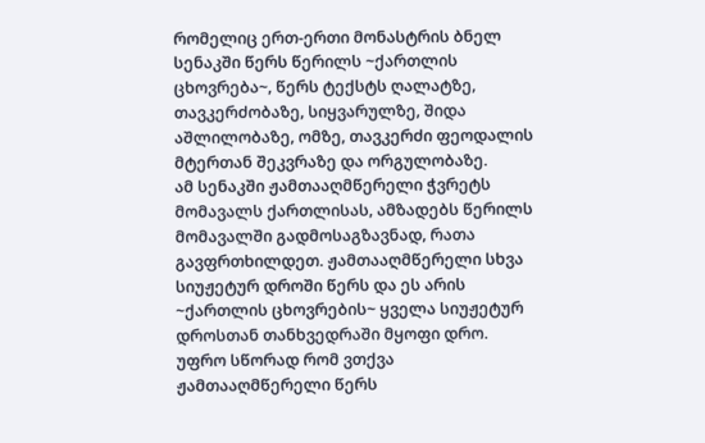რომელიც ერთ-ერთი მონასტრის ბნელ სენაკში წერს წერილს ~ქართლის ცხოვრება~, წერს ტექსტს ღალატზე, თავკერძობაზე, სიყვარულზე, შიდა აშლილობაზე, ომზე, თავკერძი ფეოდალის მტერთან შეკვრაზე და ორგულობაზე.
ამ სენაკში ჟამთააღმწერელი ჭვრეტს მომავალს ქართლისას, ამზადებს წერილს მომავალში გადმოსაგზავნად, რათა გავფრთხილდეთ. ჟამთააღმწერელი სხვა სიუჟეტურ დროში წერს და ეს არის ~ქართლის ცხოვრების~ ყველა სიუჟეტურ დროსთან თანხვედრაში მყოფი დრო. უფრო სწორად რომ ვთქვა ჟამთააღმწერელი წერს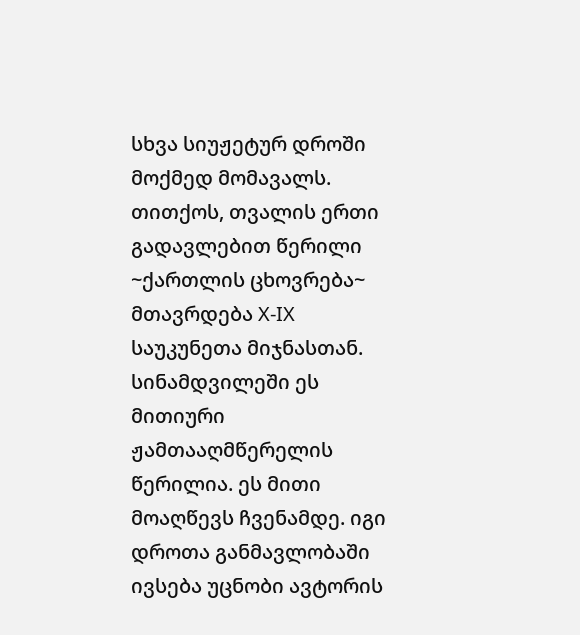სხვა სიუჟეტურ დროში მოქმედ მომავალს.
თითქოს, თვალის ერთი გადავლებით წერილი ~ქართლის ცხოვრება~ მთავრდება X-IX საუკუნეთა მიჯნასთან. სინამდვილეში ეს მითიური ჟამთააღმწერელის წერილია. ეს მითი მოაღწევს ჩვენამდე. იგი დროთა განმავლობაში ივსება უცნობი ავტორის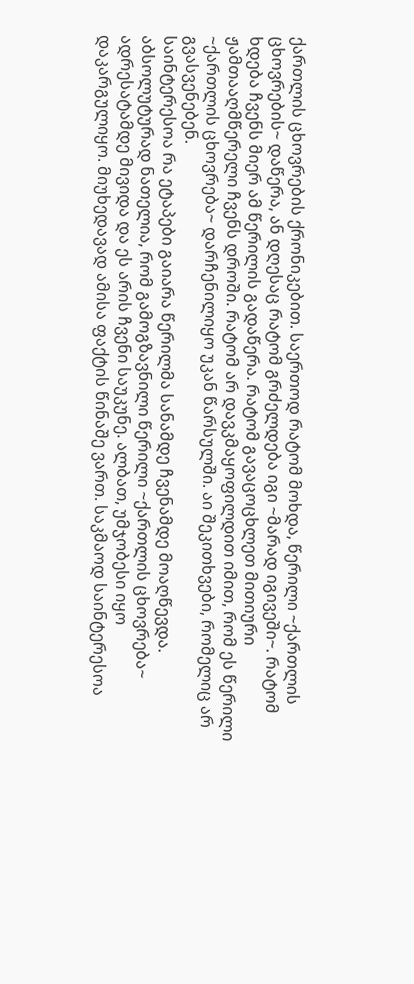ქართლის ცხოვრების ქრონიკებით. საერთოდ რატომ მოხდა, წერილი ~ქართლის ცხოვრების~ დაწერა, ან დღესაც რატომ გრძელდება იგი ~მარად იგივეში~. რატომ ხდება ჩვენს მიერ ამ წერილის გადაწერა. რატომ გავაცოცხლეთ მითიური ჟამთააღმწერელი ჩვენს დროში. რატომ არ დავკმაყოფილდით იმით, რომ ეს წერილი ~ქართლის ცხოვრება~ დარჩენილიყო უკან წარსულში. აი შეკითხვები, რომელიც არ გვასვენებენ.
საინტერესოა რა ეტაპები გაიარა წერილმა სანამდე ჩვენამდე მოაღწევდა. აბსოლუტურად ნათელია, რომ გამოგზავნილი წერილი ~ქართლის ცხოვრება~ ადრესატამდე მივიდა და ეს არის ჩვენი საუკუნე. ალბათ, უმჯობესი იყო დაკარგულიყო. მიუხედავად ამისა ფაქტის წინაშე ვართ. საკმაოდ საინტერესოა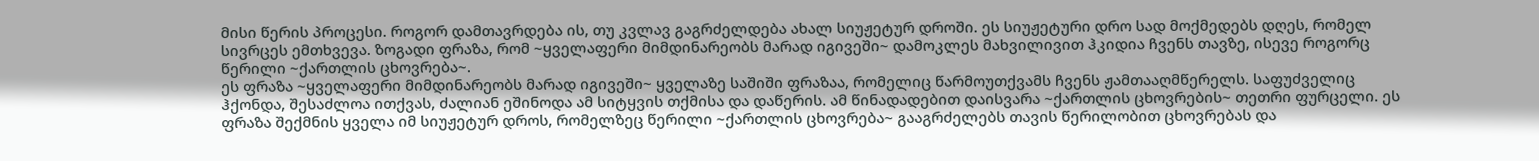მისი წერის პროცესი. როგორ დამთავრდება ის, თუ კვლავ გაგრძელდება ახალ სიუჟეტურ დროში. ეს სიუჟეტური დრო სად მოქმედებს დღეს, რომელ სივრცეს ემთხვევა. ზოგადი ფრაზა, რომ ~ყველაფერი მიმდინარეობს მარად იგივეში~ დამოკლეს მახვილივით ჰკიდია ჩვენს თავზე, ისევე როგორც წერილი ~ქართლის ცხოვრება~.
ეს ფრაზა ~ყველაფერი მიმდინარეობს მარად იგივეში~ ყველაზე საშიში ფრაზაა, რომელიც წარმოუთქვამს ჩვენს ჟამთააღმწერელს. საფუძველიც ჰქონდა, შესაძლოა ითქვას, ძალიან ეშინოდა ამ სიტყვის თქმისა და დაწერის. ამ წინადადებით დაისვარა ~ქართლის ცხოვრების~ თეთრი ფურცელი. ეს ფრაზა შექმნის ყველა იმ სიუჟეტურ დროს, რომელზეც წერილი ~ქართლის ცხოვრება~ გააგრძელებს თავის წერილობით ცხოვრებას და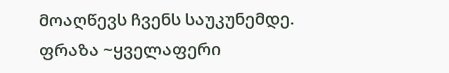მოაღწევს ჩვენს საუკუნემდე. ფრაზა ~ყველაფერი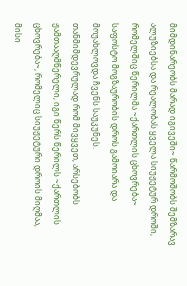მიმდინარეობს მარად იგივეში~ წარმოშობს შემზარავ ალუზიებსა და რეალობას ყველა სიუჟეტურ დროში, რომელშიც წერილმა ~ქართლის ცხოვრება~ საფოსტო მოგზაურობის დროს გამოიარა და მოუახლოვდა ჩვენს საუკუნეს.
თანმიმდევრულად რომ მივყვეთ, არსებობს ჟამთააღმწერელი, იგი წერს წერილს ~ქართლის ცხოვრება~, რომელიც სიუჟეტური დროის მიღმაა, მისი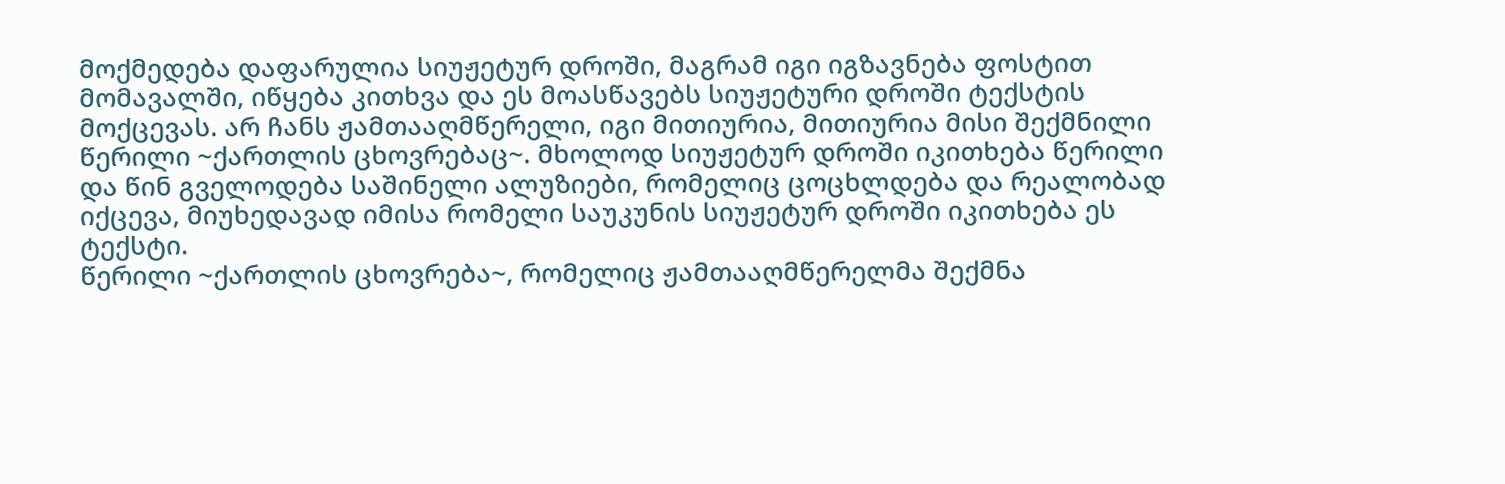მოქმედება დაფარულია სიუჟეტურ დროში, მაგრამ იგი იგზავნება ფოსტით მომავალში, იწყება კითხვა და ეს მოასწავებს სიუჟეტური დროში ტექსტის მოქცევას. არ ჩანს ჟამთააღმწერელი, იგი მითიურია, მითიურია მისი შექმნილი წერილი ~ქართლის ცხოვრებაც~. მხოლოდ სიუჟეტურ დროში იკითხება წერილი და წინ გველოდება საშინელი ალუზიები, რომელიც ცოცხლდება და რეალობად იქცევა, მიუხედავად იმისა რომელი საუკუნის სიუჟეტურ დროში იკითხება ეს ტექსტი.
წერილი ~ქართლის ცხოვრება~, რომელიც ჟამთააღმწერელმა შექმნა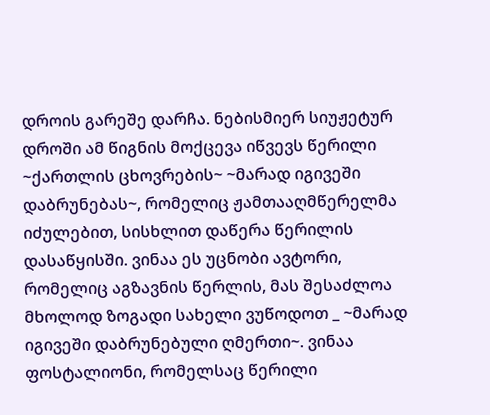დროის გარეშე დარჩა. ნებისმიერ სიუჟეტურ დროში ამ წიგნის მოქცევა იწვევს წერილი ~ქართლის ცხოვრების~ ~მარად იგივეში დაბრუნებას~, რომელიც ჟამთააღმწერელმა იძულებით, სისხლით დაწერა წერილის დასაწყისში. ვინაა ეს უცნობი ავტორი, რომელიც აგზავნის წერლის, მას შესაძლოა მხოლოდ ზოგადი სახელი ვუწოდოთ _ ~მარად იგივეში დაბრუნებული ღმერთი~. ვინაა ფოსტალიონი, რომელსაც წერილი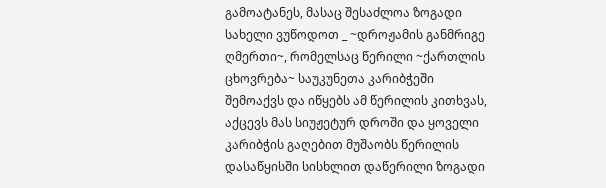გამოატანეს, მასაც შესაძლოა ზოგადი სახელი ვუწოდოთ _ ~დროჟამის განმრიგე ღმერთი~, რომელსაც წერილი ~ქართლის ცხოვრება~ საუკუნეთა კარიბჭეში შემოაქვს და იწყებს ამ წერილის კითხვას, აქცევს მას სიუჟეტურ დროში და ყოველი კარიბჭის გაღებით მუშაობს წერილის დასაწყისში სისხლით დაწერილი ზოგადი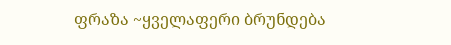ფრაზა ~ყველაფერი ბრუნდება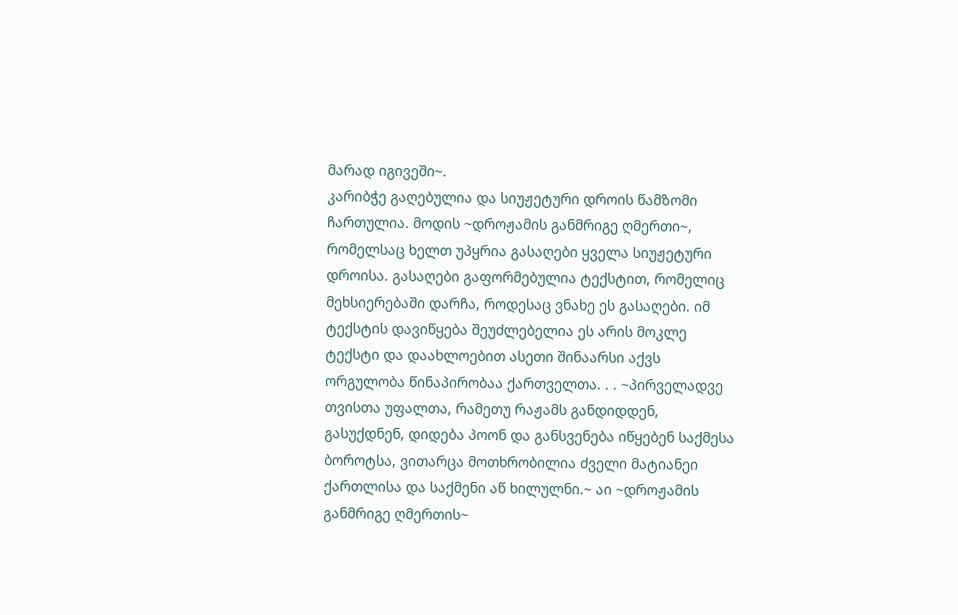მარად იგივეში~.
კარიბჭე გაღებულია და სიუჟეტური დროის წამზომი ჩართულია. მოდის ~დროჟამის განმრიგე ღმერთი~, რომელსაც ხელთ უპყრია გასაღები ყველა სიუჟეტური დროისა. გასაღები გაფორმებულია ტექსტით, რომელიც მეხსიერებაში დარჩა, როდესაც ვნახე ეს გასაღები. იმ ტექსტის დავიწყება შეუძლებელია ეს არის მოკლე ტექსტი და დაახლოებით ასეთი შინაარსი აქვს ორგულობა წინაპირობაა ქართველთა. . . ~პირველადვე თვისთა უფალთა, რამეთუ რაჟამს განდიდდენ, გასუქდნენ, დიდება პოონ და განსვენება იწყებენ საქმესა ბოროტსა, ვითარცა მოთხრობილია ძველი მატიანეი ქართლისა და საქმენი აწ ხილულნი.~ აი ~დროჟამის განმრიგე ღმერთის~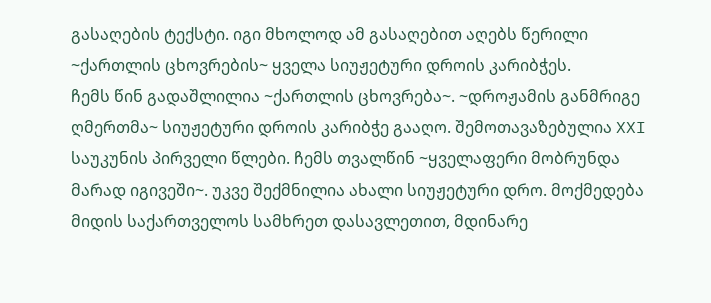გასაღების ტექსტი. იგი მხოლოდ ამ გასაღებით აღებს წერილი ~ქართლის ცხოვრების~ ყველა სიუჟეტური დროის კარიბჭეს.
ჩემს წინ გადაშლილია ~ქართლის ცხოვრება~. ~დროჟამის განმრიგე ღმერთმა~ სიუჟეტური დროის კარიბჭე გააღო. შემოთავაზებულია XXI საუკუნის პირველი წლები. ჩემს თვალწინ ~ყველაფერი მობრუნდა მარად იგივეში~. უკვე შექმნილია ახალი სიუჟეტური დრო. მოქმედება მიდის საქართველოს სამხრეთ დასავლეთით, მდინარე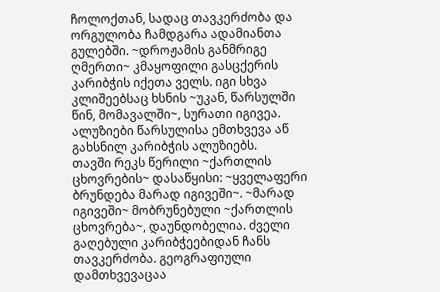ჩოლოქთან, სადაც თავკერძობა და ორგულობა ჩამდგარა ადამიანთა გულებში. ~დროჟამის განმრიგე ღმერთი~ კმაყოფილი გასცქერის კარიბჭის იქეთა ველს. იგი სხვა კლიშეებსაც ხსნის ~უკან, წარსულში წინ, მომავალში~, სურათი იგივეა. ალუზიები წარსულისა ემთხვევა აწ გახსნილ კარიბჭის ალუზიებს.
თავში რეკს წერილი ~ქართლის ცხოვრების~ დასაწყისი: ~ყველაფერი ბრუნდება მარად იგივეში~. ~მარად იგივეში~ მობრუნებული ~ქართლის ცხოვრება~, დაუნდობელია. ძველი გაღებული კარიბჭეებიდან ჩანს თავკერძობა. გეოგრაფიული დამთხვევაცაა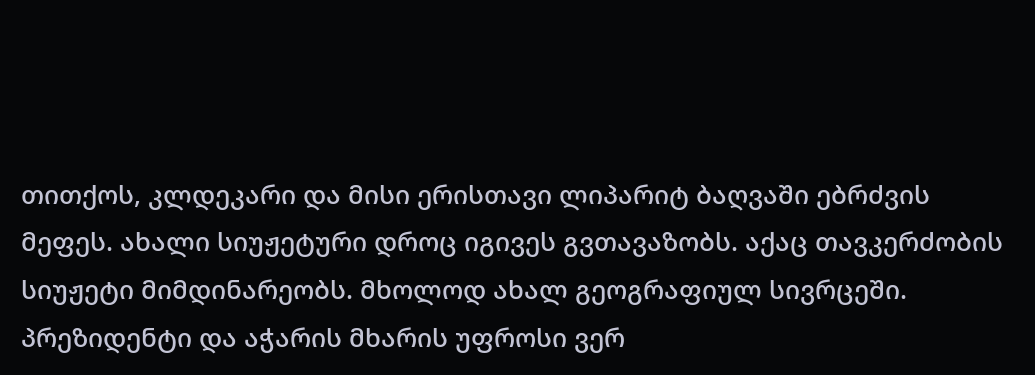თითქოს, კლდეკარი და მისი ერისთავი ლიპარიტ ბაღვაში ებრძვის მეფეს. ახალი სიუჟეტური დროც იგივეს გვთავაზობს. აქაც თავკერძობის სიუჟეტი მიმდინარეობს. მხოლოდ ახალ გეოგრაფიულ სივრცეში. პრეზიდენტი და აჭარის მხარის უფროსი ვერ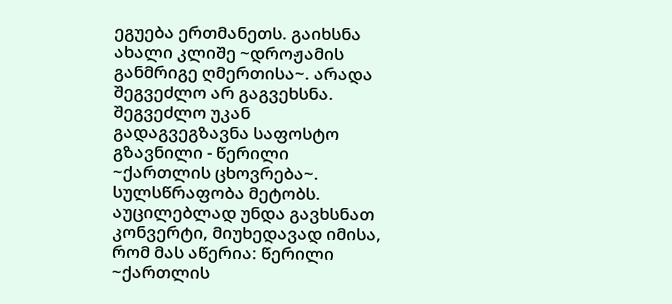ეგუება ერთმანეთს. გაიხსნა ახალი კლიშე ~დროჟამის განმრიგე ღმერთისა~. არადა შეგვეძლო არ გაგვეხსნა. შეგვეძლო უკან გადაგვეგზავნა საფოსტო გზავნილი - წერილი ~ქართლის ცხოვრება~. სულსწრაფობა მეტობს. აუცილებლად უნდა გავხსნათ კონვერტი, მიუხედავად იმისა, რომ მას აწერია: წერილი ~ქართლის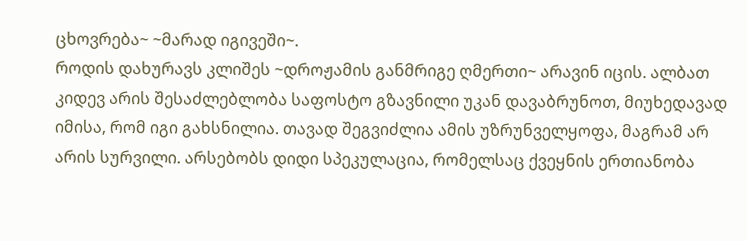ცხოვრება~ ~მარად იგივეში~.
როდის დახურავს კლიშეს ~დროჟამის განმრიგე ღმერთი~ არავინ იცის. ალბათ კიდევ არის შესაძლებლობა საფოსტო გზავნილი უკან დავაბრუნოთ, მიუხედავად იმისა, რომ იგი გახსნილია. თავად შეგვიძლია ამის უზრუნველყოფა, მაგრამ არ არის სურვილი. არსებობს დიდი სპეკულაცია, რომელსაც ქვეყნის ერთიანობა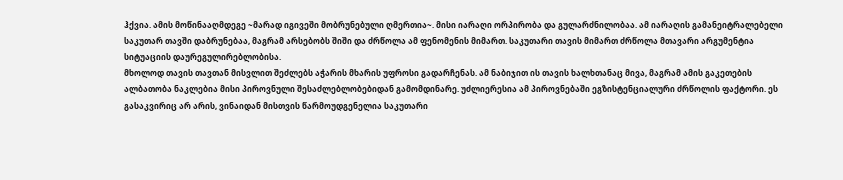ჰქვია. ამის მოწინააღმდეგე ~მარად იგივეში მობრუნებული ღმერთია~. მისი იარაღი ორპირობა და გულარძნილობაა. ამ იარაღის გამანეიტრალებელი საკუთარ თავში დაბრუნებაა, მაგრამ არსებობს შიში და ძრწოლა ამ ფენომენის მიმართ. საკუთარი თავის მიმართ ძრწოლა მთავარი არგუმენტია სიტუაციის დაურეგულირებლობისა.
მხოლოდ თავის თავთან მისვლით შეძლებს აჭარის მხარის უფროსი გადარჩენას. ამ ნაბიჯით ის თავის ხალხთანაც მივა, მაგრამ ამის გაკეთების ალბათობა ნაკლებია მისი პიროვნული შესაძლებლობებიდან გამომდინარე. უძლიერესია ამ პიროვნებაში ეგზისტენციალური ძრწოლის ფაქტორი. ეს გასაკვირიც არ არის, ვინაიდან მისთვის წარმოუდგენელია საკუთარი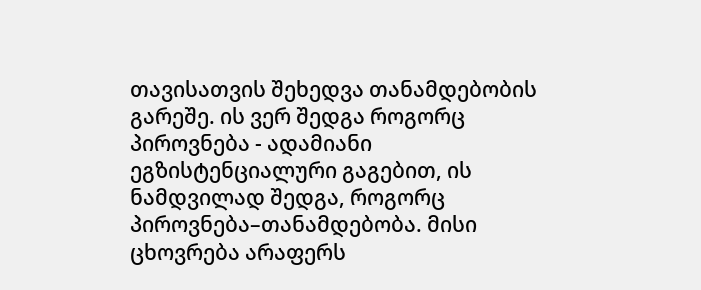თავისათვის შეხედვა თანამდებობის გარეშე. ის ვერ შედგა როგორც პიროვნება - ადამიანი ეგზისტენციალური გაგებით, ის ნამდვილად შედგა, როგორც პიროვნება–თანამდებობა. მისი ცხოვრება არაფერს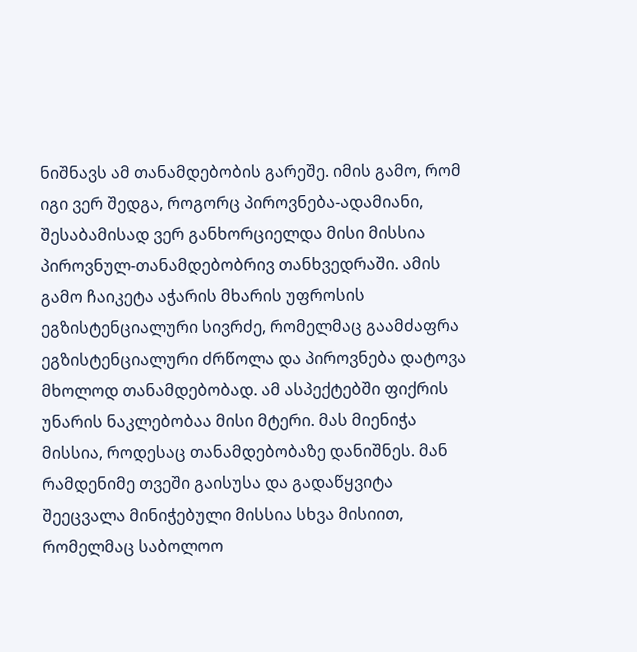ნიშნავს ამ თანამდებობის გარეშე. იმის გამო, რომ იგი ვერ შედგა, როგორც პიროვნება-ადამიანი, შესაბამისად ვერ განხორციელდა მისი მისსია პიროვნულ-თანამდებობრივ თანხვედრაში. ამის გამო ჩაიკეტა აჭარის მხარის უფროსის ეგზისტენციალური სივრძე, რომელმაც გაამძაფრა ეგზისტენციალური ძრწოლა და პიროვნება დატოვა მხოლოდ თანამდებობად. ამ ასპექტებში ფიქრის უნარის ნაკლებობაა მისი მტერი. მას მიენიჭა მისსია, როდესაც თანამდებობაზე დანიშნეს. მან რამდენიმე თვეში გაისუსა და გადაწყვიტა შეეცვალა მინიჭებული მისსია სხვა მისიით, რომელმაც საბოლოო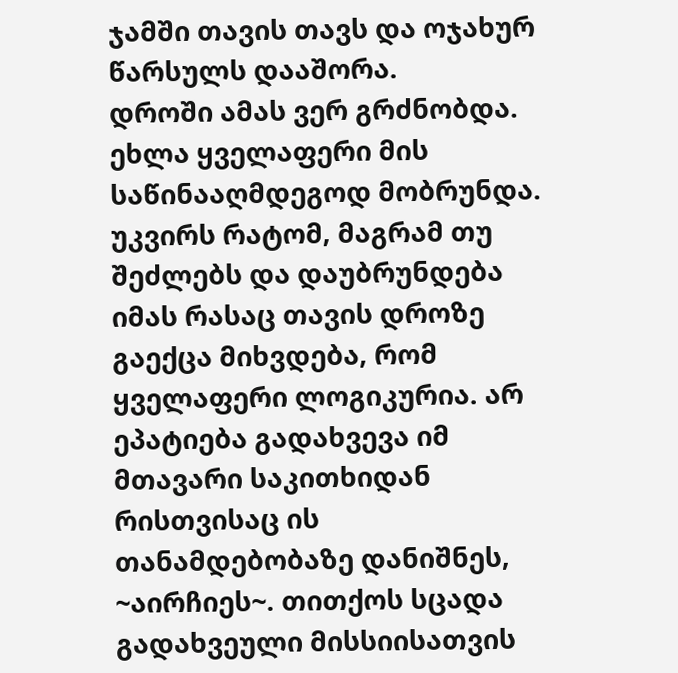ჯამში თავის თავს და ოჯახურ წარსულს დააშორა.
დროში ამას ვერ გრძნობდა. ეხლა ყველაფერი მის საწინააღმდეგოდ მობრუნდა. უკვირს რატომ, მაგრამ თუ შეძლებს და დაუბრუნდება იმას რასაც თავის დროზე გაექცა მიხვდება, რომ ყველაფერი ლოგიკურია. არ ეპატიება გადახვევა იმ მთავარი საკითხიდან რისთვისაც ის თანამდებობაზე დანიშნეს, ~აირჩიეს~. თითქოს სცადა გადახვეული მისსიისათვის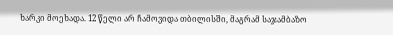ხარკი მოეხადა. 12 წელი არ ჩამოვიდა თბილისში, მაგრამ საჯამბაზო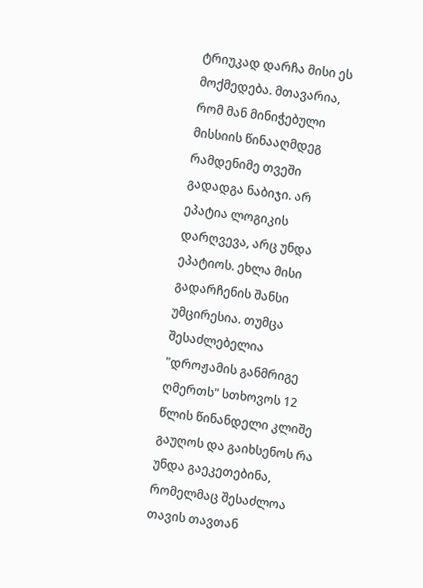ტრიუკად დარჩა მისი ეს მოქმედება. მთავარია, რომ მან მინიჭებული მისსიის წინააღმდეგ რამდენიმე თვეში გადადგა ნაბიჯი. არ ეპატია ლოგიკის დარღვევა, არც უნდა ეპატიოს. ეხლა მისი გადარჩენის შანსი უმცირესია. თუმცა შესაძლებელია "დროჟამის განმრიგე ღმერთს" სთხოვოს 12 წლის წინანდელი კლიშე გაუღოს და გაიხსენოს რა უნდა გაეკეთებინა, რომელმაც შესაძლოა თავის თავთან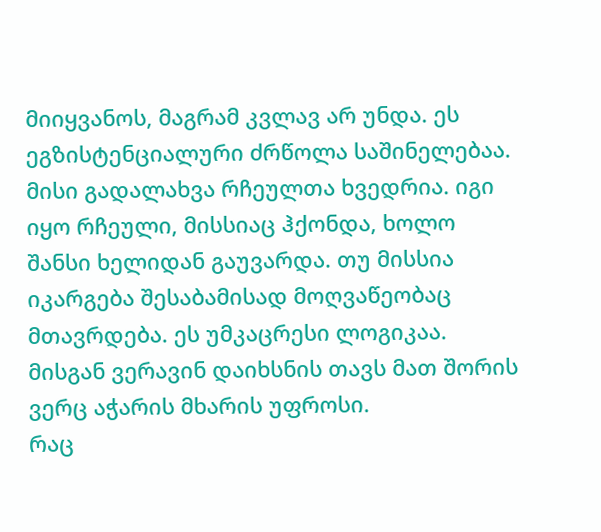მიიყვანოს, მაგრამ კვლავ არ უნდა. ეს ეგზისტენციალური ძრწოლა საშინელებაა. მისი გადალახვა რჩეულთა ხვედრია. იგი იყო რჩეული, მისსიაც ჰქონდა, ხოლო შანსი ხელიდან გაუვარდა. თუ მისსია იკარგება შესაბამისად მოღვაწეობაც მთავრდება. ეს უმკაცრესი ლოგიკაა. მისგან ვერავინ დაიხსნის თავს მათ შორის ვერც აჭარის მხარის უფროსი.
რაც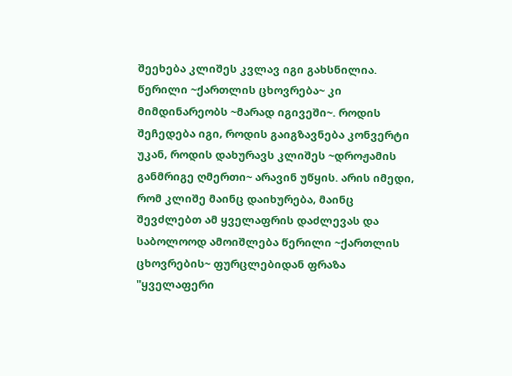შეეხება კლიშეს კვლავ იგი გახსნილია. წერილი ~ქართლის ცხოვრება~ კი მიმდინარეობს ~მარად იგივეში~. როდის შეჩედება იგი, როდის გაიგზავნება კონვერტი უკან, როდის დახურავს კლიშეს ~დროჟამის განმრიგე ღმერთი~ არავინ უწყის. არის იმედი, რომ კლიშე მაინც დაიხურება, მაინც შევძლებთ ამ ყველაფრის დაძლევას და საბოლოოდ ამოიშლება წერილი ~ქართლის ცხოვრების~ ფურცლებიდან ფრაზა "ყველაფერი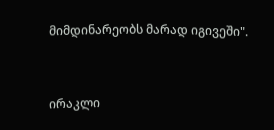მიმდინარეობს მარად იგივეში".


ირაკლი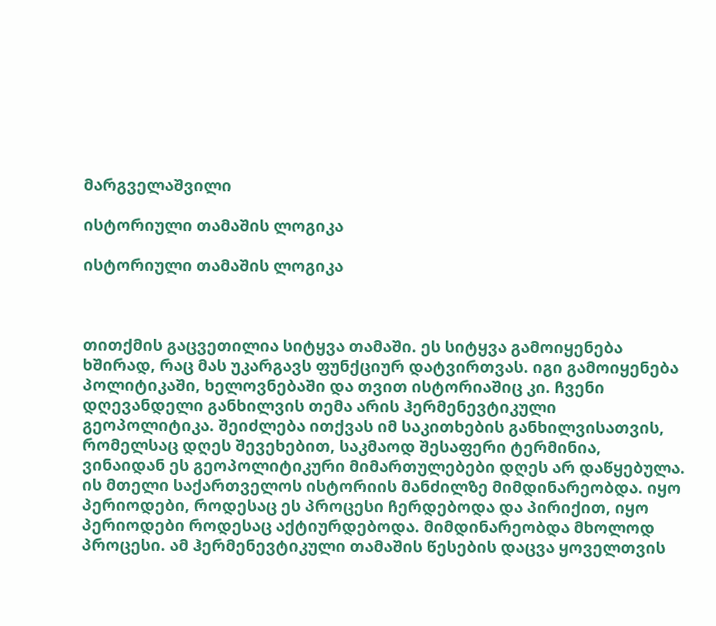მარგველაშვილი

ისტორიული თამაშის ლოგიკა

ისტორიული თამაშის ლოგიკა



თითქმის გაცვეთილია სიტყვა თამაში. ეს სიტყვა გამოიყენება ხშირად, რაც მას უკარგავს ფუნქციურ დატვირთვას. იგი გამოიყენება პოლიტიკაში, ხელოვნებაში და თვით ისტორიაშიც კი. ჩვენი დღევანდელი განხილვის თემა არის ჰერმენევტიკული გეოპოლიტიკა. შეიძლება ითქვას იმ საკითხების განხილვისათვის, რომელსაც დღეს შევეხებით, საკმაოდ შესაფერი ტერმინია, ვინაიდან ეს გეოპოლიტიკური მიმართულებები დღეს არ დაწყებულა. ის მთელი საქართველოს ისტორიის მანძილზე მიმდინარეობდა. იყო პერიოდები, როდესაც ეს პროცესი ჩერდებოდა და პირიქით, იყო პერიოდები როდესაც აქტიურდებოდა. მიმდინარეობდა მხოლოდ პროცესი. ამ ჰერმენევტიკული თამაშის წესების დაცვა ყოველთვის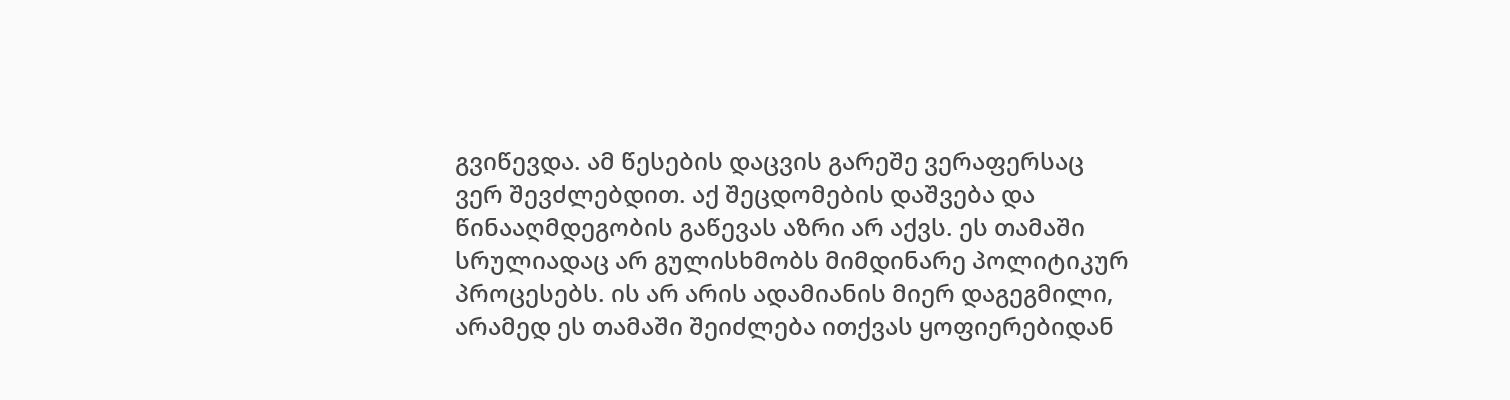გვიწევდა. ამ წესების დაცვის გარეშე ვერაფერსაც ვერ შევძლებდით. აქ შეცდომების დაშვება და წინააღმდეგობის გაწევას აზრი არ აქვს. ეს თამაში სრულიადაც არ გულისხმობს მიმდინარე პოლიტიკურ პროცესებს. ის არ არის ადამიანის მიერ დაგეგმილი, არამედ ეს თამაში შეიძლება ითქვას ყოფიერებიდან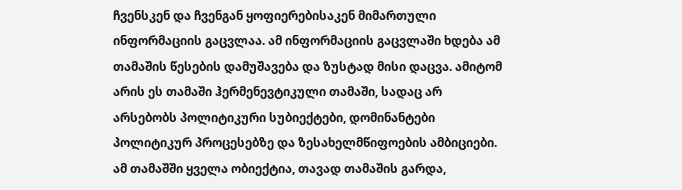ჩვენსკენ და ჩვენგან ყოფიერებისაკენ მიმართული ინფორმაციის გაცვლაა. ამ ინფორმაციის გაცვლაში ხდება ამ თამაშის წესების დამუშავება და ზუსტად მისი დაცვა. ამიტომ არის ეს თამაში ჰერმენევტიკული თამაში, სადაც არ არსებობს პოლიტიკური სუბიექტები, დომინანტები პოლიტიკურ პროცესებზე და ზესახელმწიფოების ამბიციები. ამ თამაშში ყველა ობიექტია, თავად თამაშის გარდა,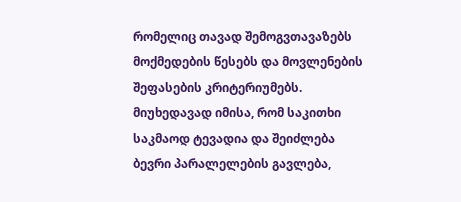რომელიც თავად შემოგვთავაზებს მოქმედების წესებს და მოვლენების შეფასების კრიტერიუმებს. მიუხედავად იმისა, რომ საკითხი საკმაოდ ტევადია და შეიძლება ბევრი პარალელების გავლება,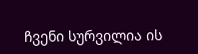ჩვენი სურვილია ის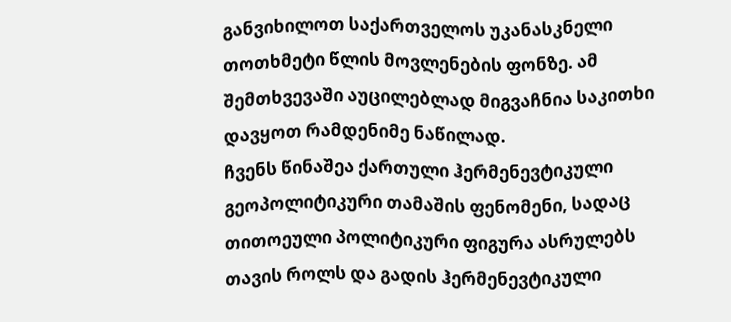განვიხილოთ საქართველოს უკანასკნელი თოთხმეტი წლის მოვლენების ფონზე. ამ შემთხვევაში აუცილებლად მიგვაჩნია საკითხი დავყოთ რამდენიმე ნაწილად.
ჩვენს წინაშეა ქართული ჰერმენევტიკული გეოპოლიტიკური თამაშის ფენომენი, სადაც თითოეული პოლიტიკური ფიგურა ასრულებს თავის როლს და გადის ჰერმენევტიკული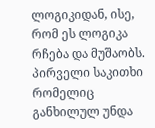ლოგიკიდან, ისე, რომ ეს ლოგიკა რჩება და მუშაობს.
პირველი საკითხი რომელიც განხილულ უნდა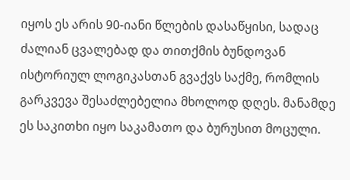იყოს ეს არის 90-იანი წლების დასაწყისი, სადაც ძალიან ცვალებად და თითქმის ბუნდოვან ისტორიულ ლოგიკასთან გვაქვს საქმე, რომლის გარკვევა შესაძლებელია მხოლოდ დღეს. მანამდე ეს საკითხი იყო საკამათო და ბურუსით მოცული.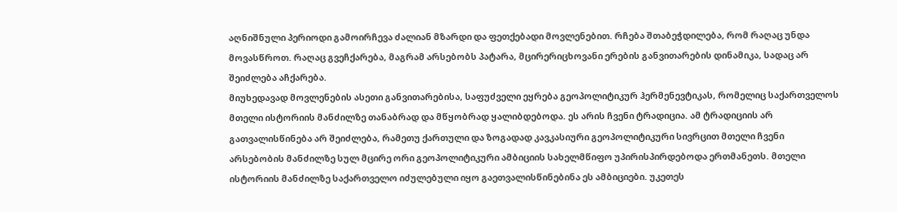აღნიშნული პერიოდი გამოირჩევა ძალიან მზარდი და ფეთქებადი მოვლენებით. რჩება შთაბეჭდილება, რომ რაღაც უნდა მოვასწროთ. რაღაც გვეჩქარება, მაგრამ არსებობს პატარა, მცირერიცხოვანი ერების განვითარების დინამიკა, სადაც არ შეიძლება აჩქარება.
მიუხედავად მოვლენების ასეთი განვითარებისა, საფუძველი ეყრება გეოპოლიტიკურ ჰერმენევტიკას, რომელიც საქართველოს მთელი ისტორიის მანძილზე თანაბრად და მწყობრად ყალიბდებოდა. ეს არის ჩვენი ტრადიცია. ამ ტრადიციის არ გათვალისწინება არ შეიძლება, რამეთუ ქართული და ზოგადად კავკასიური გეოპოლიტიკური სივრცით მთელი ჩვენი არსებობის მანძილზე სულ მცირე ორი გეოპოლიტიკური ამბიციის სახელმწიფო უპირისპირდებოდა ერთმანეთს. მთელი ისტორიის მანძილზე საქართველო იძულებული იყო გაეთვალისწინებინა ეს ამბიციები. უკეთეს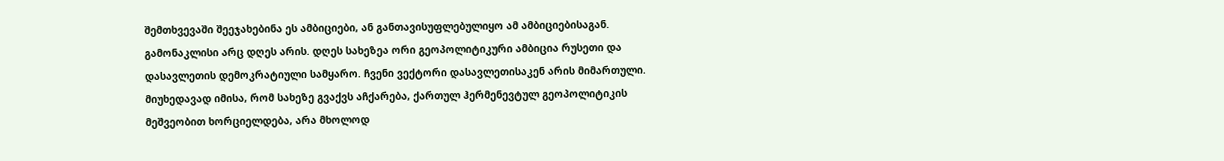შემთხვევაში შეეჯახებინა ეს ამბიციები, ან განთავისუფლებულიყო ამ ამბიციებისაგან. გამონაკლისი არც დღეს არის. დღეს სახეზეა ორი გეოპოლიტიკური ამბიცია რუსეთი და დასავლეთის დემოკრატიული სამყარო. ჩვენი ვექტორი დასავლეთისაკენ არის მიმართული.
მიუხედავად იმისა, რომ სახეზე გვაქვს აჩქარება, ქართულ ჰერმენევტულ გეოპოლიტიკის მეშვეობით ხორციელდება, არა მხოლოდ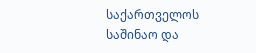საქართველოს საშინაო და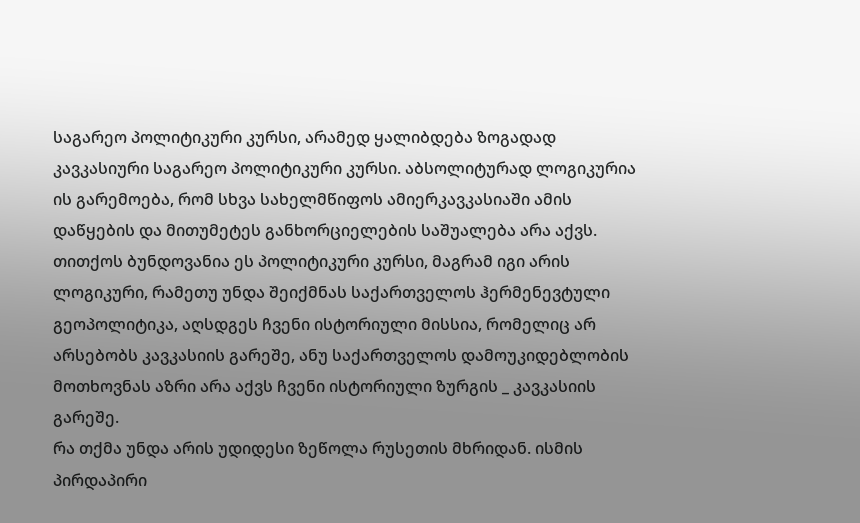საგარეო პოლიტიკური კურსი, არამედ ყალიბდება ზოგადად კავკასიური საგარეო პოლიტიკური კურსი. აბსოლიტურად ლოგიკურია ის გარემოება, რომ სხვა სახელმწიფოს ამიერკავკასიაში ამის დაწყების და მითუმეტეს განხორციელების საშუალება არა აქვს. თითქოს ბუნდოვანია ეს პოლიტიკური კურსი, მაგრამ იგი არის ლოგიკური, რამეთუ უნდა შეიქმნას საქართველოს ჰერმენევტული გეოპოლიტიკა, აღსდგეს ჩვენი ისტორიული მისსია, რომელიც არ არსებობს კავკასიის გარეშე, ანუ საქართველოს დამოუკიდებლობის მოთხოვნას აზრი არა აქვს ჩვენი ისტორიული ზურგის _ კავკასიის გარეშე.
რა თქმა უნდა არის უდიდესი ზეწოლა რუსეთის მხრიდან. ისმის პირდაპირი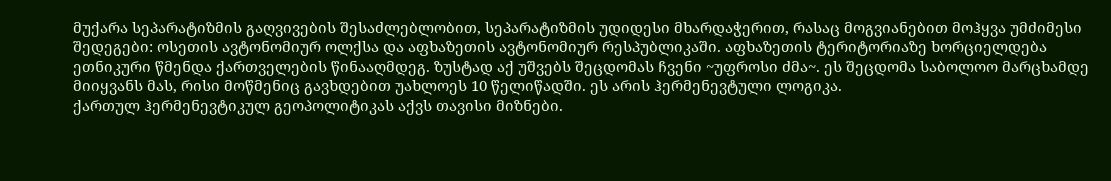მუქარა სეპარატიზმის გაღვივების შესაძლებლობით, სეპარატიზმის უდიდესი მხარდაჭერით, რასაც მოგვიანებით მოჰყვა უმძიმესი შედეგები: ოსეთის ავტონომიურ ოლქსა და აფხაზეთის ავტონომიურ რესპუბლიკაში. აფხაზეთის ტერიტორიაზე ხორციელდება ეთნიკური წმენდა ქართველების წინააღმდეგ. ზუსტად აქ უშვებს შეცდომას ჩვენი ~უფროსი ძმა~. ეს შეცდომა საბოლოო მარცხამდე მიიყვანს მას, რისი მოწმენიც გავხდებით უახლოეს 10 წელიწადში. ეს არის ჰერმენევტული ლოგიკა.
ქართულ ჰერმენევტიკულ გეოპოლიტიკას აქვს თავისი მიზნები.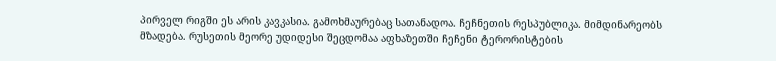პირველ რიგში ეს არის კავკასია. გამოხმაურებაც სათანადოა. ჩეჩნეთის რესპუბლიკა. მიმდინარეობს მზადება. რუსეთის მეორე უდიდესი შეცდომაა აფხაზეთში ჩეჩენი ტერორისტების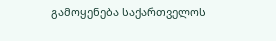გამოყენება საქართველოს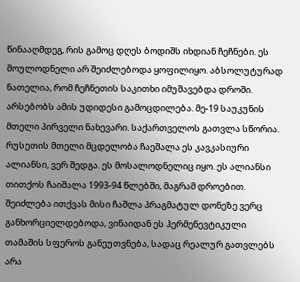წინააღმდეგ, რის გამოც დღეს ბოდიშს იხდიან ჩეჩნები. ეს მოულოდნელი არ შეიძლებოდა ყოფილიყო. აბსოლუტურად ნათელია, რომ ჩეჩნეთის საკითხი იმუშავებდა დროში. არსებობს ამის უდიდესი გამოცდილება. მე-19 საუკუნის მთელი პირველი ნახევარი. საქართველოს გათვლა სწორია. რუსეთის მთელი მცდელობა ჩაეშალა ეს კავკასიური ალიანსი, ვერ შედგა. ეს მოსალოდნელიც იყო. ეს ალიანსი თითქოს ჩაიშალა 1993-94 წლებში, მაგრამ დროებით. შეიძლება ითქვას მისი ჩაშლა პრაგმატულ დონეზე ვერც განხორციელდებოდა, ვინაიდან ეს ჰერმენევტიკული თამაშის სფეროს განეუთვნება, სადაც რეალურ გათვლებს არა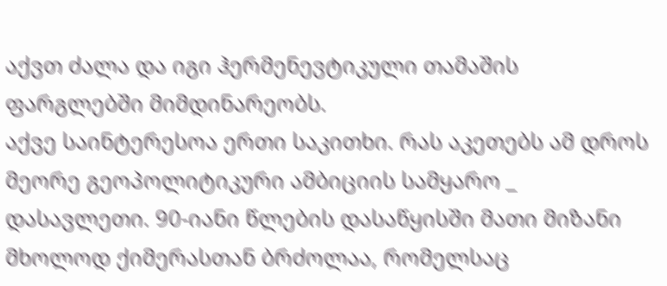აქვთ ძალა და იგი ჰერმენევტიკული თამაშის ფარგლებში მიმდინარეობს.
აქვე საინტერესოა ერთი საკითხი. რას აკეთებს ამ დროს მეორე გეოპოლიტიკური ამბიციის სამყარო _ დასავლეთი. 90-იანი წლების დასაწყისში მათი მიზანი მხოლოდ ქიმერასთან ბრძოლაა, რომელსაც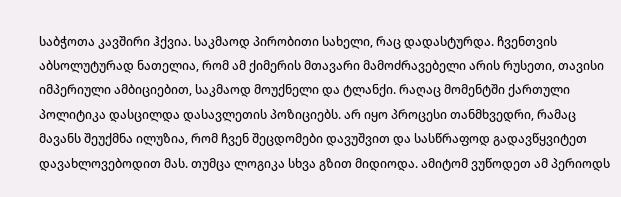საბჭოთა კავშირი ჰქვია. საკმაოდ პირობითი სახელი, რაც დადასტურდა. ჩვენთვის აბსოლუტურად ნათელია, რომ ამ ქიმერის მთავარი მამოძრავებელი არის რუსეთი, თავისი იმპერიული ამბიციებით, საკმაოდ მოუქნელი და ტლანქი. რაღაც მომენტში ქართული პოლიტიკა დასცილდა დასავლეთის პოზიციებს. არ იყო პროცესი თანმხვედრი, რამაც მავანს შეუქმნა ილუზია, რომ ჩვენ შეცდომები დავუშვით და სასწრაფოდ გადავწყვიტეთ დავახლოვებოდით მას. თუმცა ლოგიკა სხვა გზით მიდიოდა. ამიტომ ვუწოდეთ ამ პერიოდს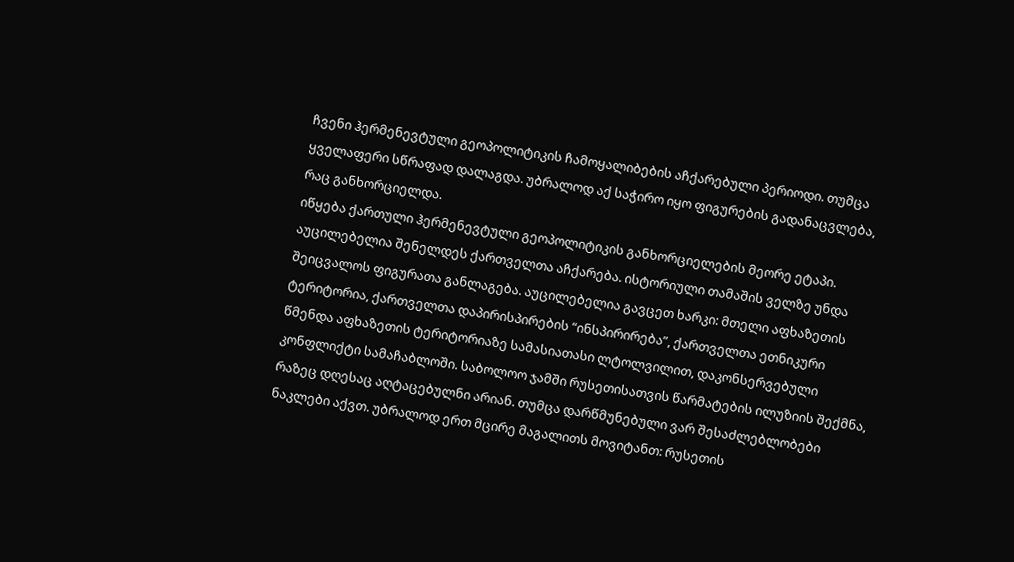ჩვენი ჰერმენევტული გეოპოლიტიკის ჩამოყალიბების აჩქარებული პერიოდი. თუმცა ყველაფერი სწრაფად დალაგდა. უბრალოდ აქ საჭირო იყო ფიგურების გადანაცვლება, რაც განხორციელდა.
იწყება ქართული ჰერმენევტული გეოპოლიტიკის განხორციელების მეორე ეტაპი. აუცილებელია შენელდეს ქართველთა აჩქარება. ისტორიული თამაშის ველზე უნდა შეიცვალოს ფიგურათა განლაგება. აუცილებელია გავცეთ ხარკი: მთელი აფხაზეთის ტერიტორია, ქართველთა დაპირისპირების “ინსპირირება”, ქართველთა ეთნიკური წმენდა აფხაზეთის ტერიტორიაზე სამასიათასი ლტოლვილით, დაკონსერვებული კონფლიქტი სამაჩაბლოში. საბოლოო ჯამში რუსეთისათვის წარმატების ილუზიის შექმნა, რაზეც დღესაც აღტაცებულნი არიან. თუმცა დარწმუნებული ვარ შესაძლებლობები ნაკლები აქვთ. უბრალოდ ერთ მცირე მაგალითს მოვიტანთ: რუსეთის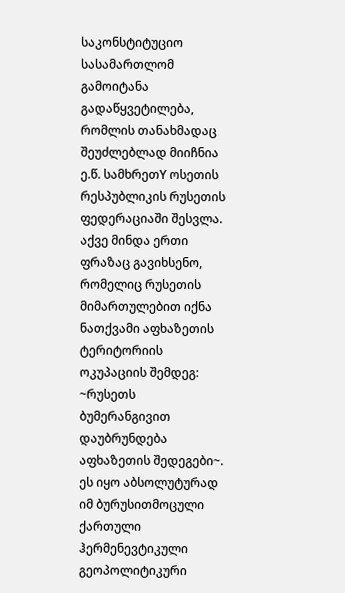საკონსტიტუციო სასამართლომ გამოიტანა გადაწყვეტილება, რომლის თანახმადაც შეუძლებლად მიიჩნია ე.წ. სამხრეთY ოსეთის რესპუბლიკის რუსეთის ფედერაციაში შესვლა. აქვე მინდა ერთი ფრაზაც გავიხსენო, რომელიც რუსეთის მიმართულებით იქნა ნათქვამი აფხაზეთის ტერიტორიის ოკუპაციის შემდეგ: ~რუსეთს ბუმერანგივით დაუბრუნდება აფხაზეთის შედეგები~. ეს იყო აბსოლუტურად იმ ბურუსითმოცული ქართული ჰერმენევტიკული გეოპოლიტიკური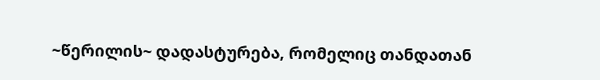~წერილის~ დადასტურება, რომელიც თანდათან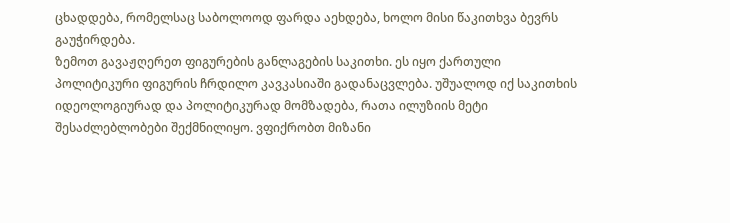ცხადდება, რომელსაც საბოლოოდ ფარდა აეხდება, ხოლო მისი წაკითხვა ბევრს გაუჭირდება.
ზემოთ გავაჟღერეთ ფიგურების განლაგების საკითხი. ეს იყო ქართული პოლიტიკური ფიგურის ჩრდილო კავკასიაში გადანაცვლება. უშუალოდ იქ საკითხის იდეოლოგიურად და პოლიტიკურად მომზადება, რათა ილუზიის მეტი შესაძლებლობები შექმნილიყო. ვფიქრობთ მიზანი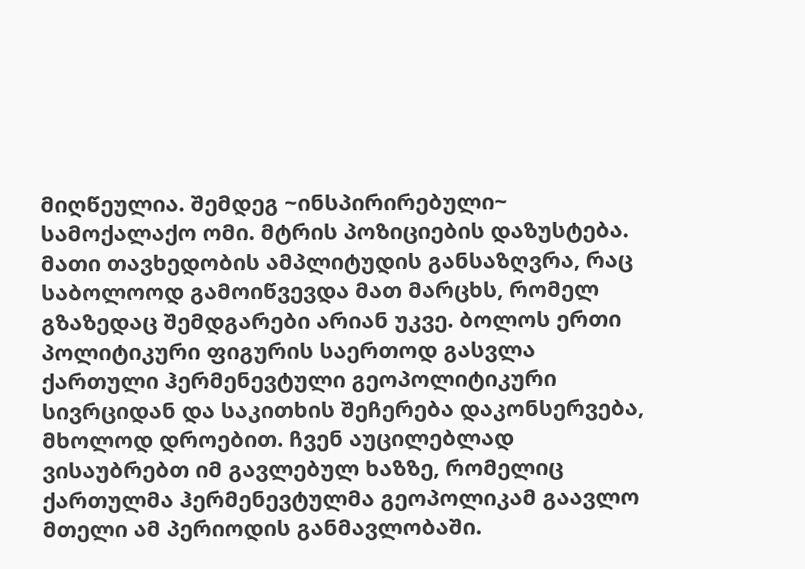მიღწეულია. შემდეგ ~ინსპირირებული~ სამოქალაქო ომი. მტრის პოზიციების დაზუსტება. მათი თავხედობის ამპლიტუდის განსაზღვრა, რაც საბოლოოდ გამოიწვევდა მათ მარცხს, რომელ გზაზედაც შემდგარები არიან უკვე. ბოლოს ერთი პოლიტიკური ფიგურის საერთოდ გასვლა ქართული ჰერმენევტული გეოპოლიტიკური სივრციდან და საკითხის შეჩერება დაკონსერვება, მხოლოდ დროებით. ჩვენ აუცილებლად ვისაუბრებთ იმ გავლებულ ხაზზე, რომელიც ქართულმა ჰერმენევტულმა გეოპოლიკამ გაავლო მთელი ამ პერიოდის განმავლობაში.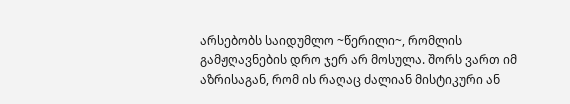არსებობს საიდუმლო ~წერილი~, რომლის გამჟღავნების დრო ჯერ არ მოსულა. შორს ვართ იმ აზრისაგან, რომ ის რაღაც ძალიან მისტიკური ან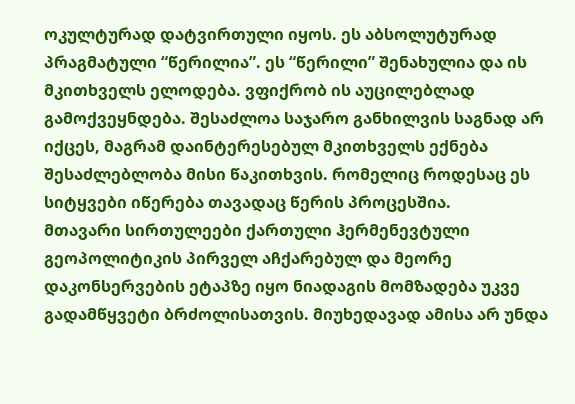ოკულტურად დატვირთული იყოს. ეს აბსოლუტურად პრაგმატული “წერილია”. ეს “წერილი” შენახულია და ის მკითხველს ელოდება. ვფიქრობ ის აუცილებლად გამოქვეყნდება. შესაძლოა საჯარო განხილვის საგნად არ იქცეს, მაგრამ დაინტერესებულ მკითხველს ექნება შესაძლებლობა მისი წაკითხვის. რომელიც როდესაც ეს სიტყვები იწერება თავადაც წერის პროცესშია.
მთავარი სირთულეები ქართული ჰერმენევტული გეოპოლიტიკის პირველ აჩქარებულ და მეორე დაკონსერვების ეტაპზე იყო ნიადაგის მომზადება უკვე გადამწყვეტი ბრძოლისათვის. მიუხედავად ამისა არ უნდა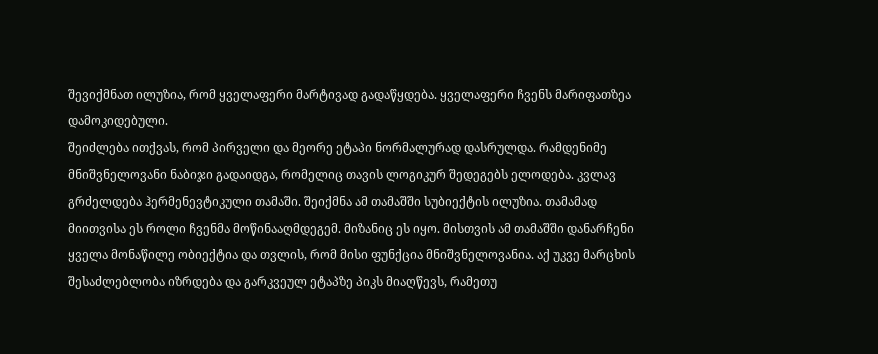შევიქმნათ ილუზია, რომ ყველაფერი მარტივად გადაწყდება. ყველაფერი ჩვენს მარიფათზეა დამოკიდებული.
შეიძლება ითქვას, რომ პირველი და მეორე ეტაპი ნორმალურად დასრულდა. რამდენიმე მნიშვნელოვანი ნაბიჯი გადაიდგა, რომელიც თავის ლოგიკურ შედეგებს ელოდება. კვლავ გრძელდება ჰერმენევტიკული თამაში. შეიქმნა ამ თამაშში სუბიექტის ილუზია. თამამად მიითვისა ეს როლი ჩვენმა მოწინააღმდეგემ. მიზანიც ეს იყო. მისთვის ამ თამაშში დანარჩენი ყველა მონაწილე ობიექტია და თვლის, რომ მისი ფუნქცია მნიშვნელოვანია. აქ უკვე მარცხის შესაძლებლობა იზრდება და გარკვეულ ეტაპზე პიკს მიაღწევს, რამეთუ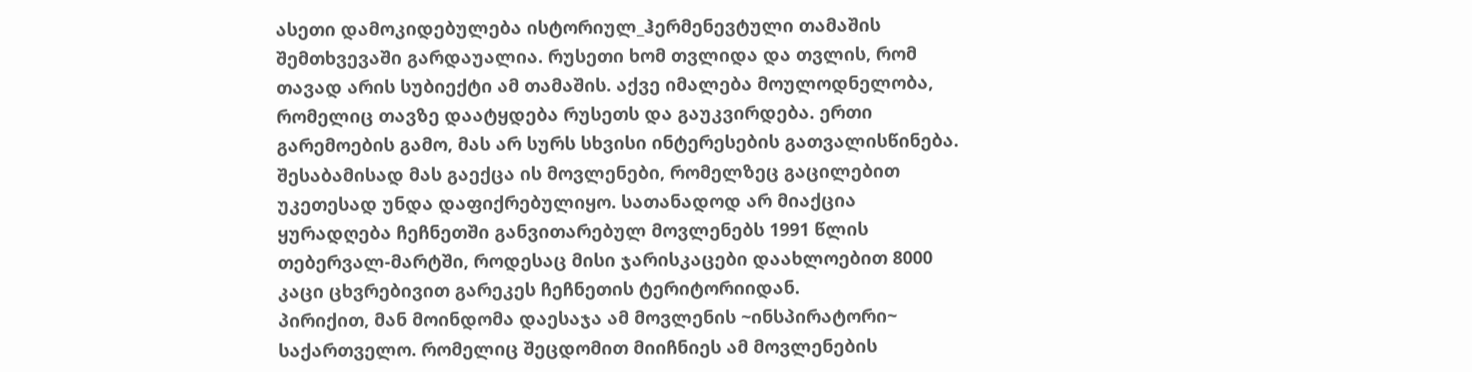ასეთი დამოკიდებულება ისტორიულ_ჰერმენევტული თამაშის შემთხვევაში გარდაუალია. რუსეთი ხომ თვლიდა და თვლის, რომ თავად არის სუბიექტი ამ თამაშის. აქვე იმალება მოულოდნელობა, რომელიც თავზე დაატყდება რუსეთს და გაუკვირდება. ერთი გარემოების გამო, მას არ სურს სხვისი ინტერესების გათვალისწინება. შესაბამისად მას გაექცა ის მოვლენები, რომელზეც გაცილებით უკეთესად უნდა დაფიქრებულიყო. სათანადოდ არ მიაქცია ყურადღება ჩეჩნეთში განვითარებულ მოვლენებს 1991 წლის თებერვალ-მარტში, როდესაც მისი ჯარისკაცები დაახლოებით 8000 კაცი ცხვრებივით გარეკეს ჩეჩნეთის ტერიტორიიდან.
პირიქით, მან მოინდომა დაესაჯა ამ მოვლენის ~ინსპირატორი~ საქართველო. რომელიც შეცდომით მიიჩნიეს ამ მოვლენების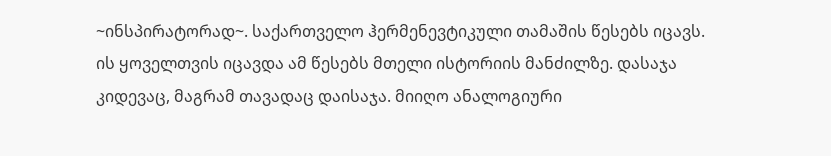~ინსპირატორად~. საქართველო ჰერმენევტიკული თამაშის წესებს იცავს. ის ყოველთვის იცავდა ამ წესებს მთელი ისტორიის მანძილზე. დასაჯა კიდევაც, მაგრამ თავადაც დაისაჯა. მიიღო ანალოგიური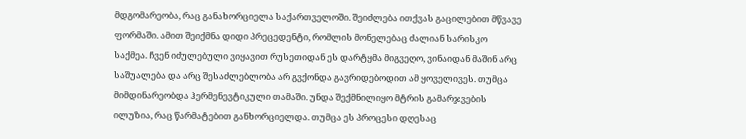მდგომარეობა, რაც განახორციელა საქართველოში. შეიძლება ითქვას გაცილებით მწვავე ფორმაში. ამით შეიქმნა დიდი პრეცედენტი, რომლის მონელებაც ძალიან სარისკო საქმეა. ჩვენ იძულებული ვიყავით რუსეთიდან ეს დარტყმა მიგვეღო, ვინაიდან მაშინ არც საშუალება და არც შესაძლებლობა არ გვქონდა გავრიდებოდით ამ ყოველივეს. თუმცა მიმდინარეობდა ჰერმენევტიკული თამაში. უნდა შექმნილიყო მტრის გამარჯვების ილუზია, რაც წარმატებით განხორციელდა. თუმცა ეს პროცესი დღესაც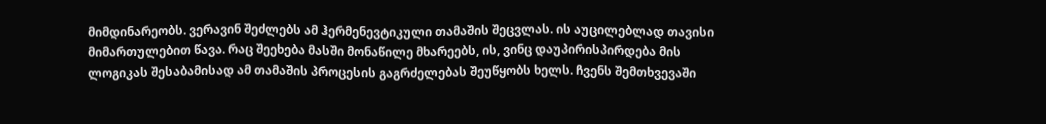მიმდინარეობს. ვერავინ შეძლებს ამ ჰერმენევტიკული თამაშის შეცვლას. ის აუცილებლად თავისი მიმართულებით წავა. რაც შეეხება მასში მონაწილე მხარეებს, ის, ვინც დაუპირისპირდება მის ლოგიკას შესაბამისად ამ თამაშის პროცესის გაგრძელებას შეუწყობს ხელს. ჩვენს შემთხვევაში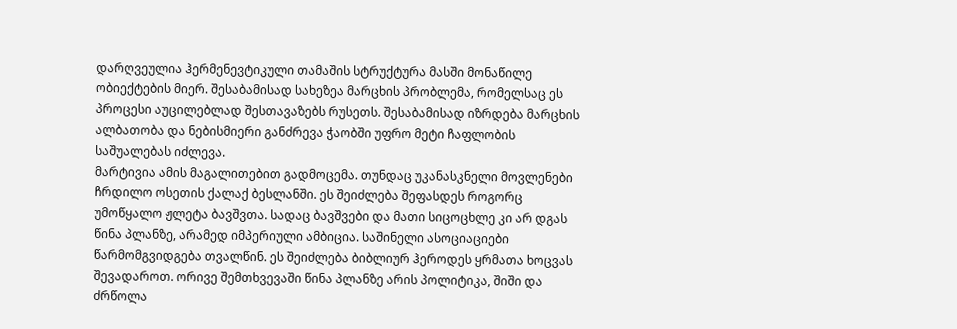დარღვეულია ჰერმენევტიკული თამაშის სტრუქტურა მასში მონაწილე ობიექტების მიერ. შესაბამისად სახეზეა მარცხის პრობლემა, რომელსაც ეს პროცესი აუცილებლად შესთავაზებს რუსეთს. შესაბამისად იზრდება მარცხის ალბათობა და ნებისმიერი განძრევა ჭაობში უფრო მეტი ჩაფლობის საშუალებას იძლევა.
მარტივია ამის მაგალითებით გადმოცემა. თუნდაც უკანასკნელი მოვლენები ჩრდილო ოსეთის ქალაქ ბესლანში. ეს შეიძლება შეფასდეს როგორც უმოწყალო ჟლეტა ბავშვთა. სადაც ბავშვები და მათი სიცოცხლე კი არ დგას წინა პლანზე, არამედ იმპერიული ამბიცია. საშინელი ასოციაციები წარმომგვიდგება თვალწინ. ეს შეიძლება ბიბლიურ ჰეროდეს ყრმათა ხოცვას შევადაროთ. ორივე შემთხვევაში წინა პლანზე არის პოლიტიკა, შიში და ძრწოლა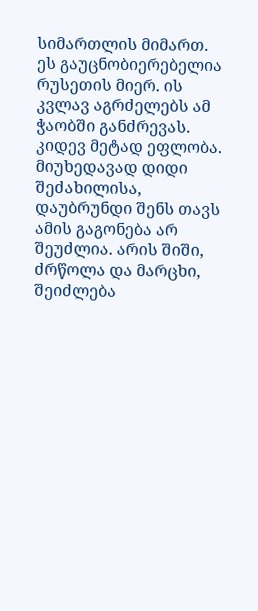სიმართლის მიმართ. ეს გაუცნობიერებელია რუსეთის მიერ. ის კვლავ აგრძელებს ამ ჭაობში განძრევას. კიდევ მეტად ეფლობა. მიუხედავად დიდი შეძახილისა, დაუბრუნდი შენს თავს ამის გაგონება არ შეუძლია. არის შიში, ძრწოლა და მარცხი, შეიძლება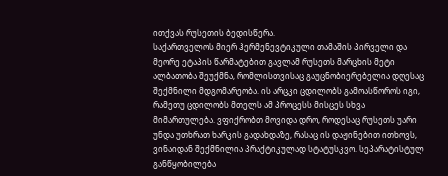ითქვას რუსეთის ბედისწერა.
საქართველოს მიერ ჰერმენევტიკული თამაშის პირველი და მეორე ეტაპის წარმატებით გავლამ რუსეთს მარცხის მეტი ალბათობა შეუქმნა, რომლისთვისაც გაუცნობიერებელია დღესაც შექმნილი მდგომარეობა. ის არცკი ცდილობს გამოასწოროს იგი, რამეთუ ცდილობს მთელს ამ პროცესს მისცეს სხვა მიმართულება. ვფიქრობთ მოვიდა დრო, როდესაც რუსეთს უარი უნდა უთხრათ ხარკის გადახდაზე, რასაც ის დაჟინებით ითხოვს, ვინაიდან შექმნილია პრაქტიკულად სტატუსკვო. სეპარატისტულ განწყობილება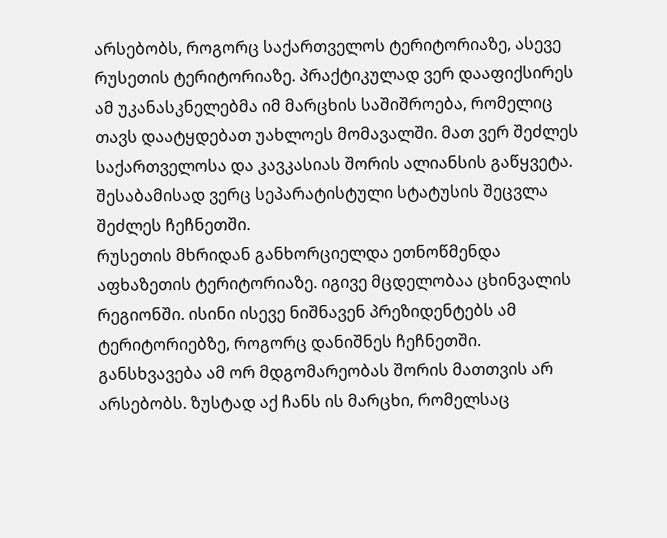არსებობს, როგორც საქართველოს ტერიტორიაზე, ასევე რუსეთის ტერიტორიაზე. პრაქტიკულად ვერ დააფიქსირეს ამ უკანასკნელებმა იმ მარცხის საშიშროება, რომელიც თავს დაატყდებათ უახლოეს მომავალში. მათ ვერ შეძლეს საქართველოსა და კავკასიას შორის ალიანსის გაწყვეტა. შესაბამისად ვერც სეპარატისტული სტატუსის შეცვლა შეძლეს ჩეჩნეთში.
რუსეთის მხრიდან განხორციელდა ეთნოწმენდა აფხაზეთის ტერიტორიაზე. იგივე მცდელობაა ცხინვალის რეგიონში. ისინი ისევე ნიშნავენ პრეზიდენტებს ამ ტერიტორიებზე, როგორც დანიშნეს ჩეჩნეთში. განსხვავება ამ ორ მდგომარეობას შორის მათთვის არ არსებობს. ზუსტად აქ ჩანს ის მარცხი, რომელსაც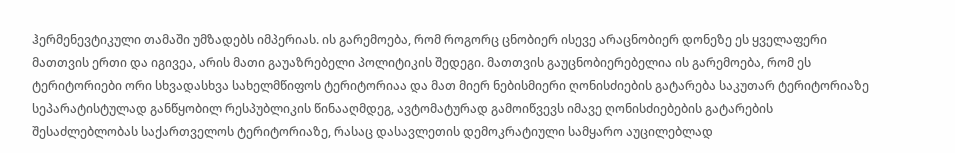ჰერმენევტიკული თამაში უმზადებს იმპერიას. ის გარემოება, რომ როგორც ცნობიერ ისევე არაცნობიერ დონეზე ეს ყველაფერი მათთვის ერთი და იგივეა, არის მათი გაუაზრებელი პოლიტიკის შედეგი. მათთვის გაუცნობიერებელია ის გარემოება, რომ ეს ტერიტორიები ორი სხვადასხვა სახელმწიფოს ტერიტორიაა და მათ მიერ ნებისმიერი ღონისძიების გატარება საკუთარ ტერიტორიაზე სეპარატისტულად განწყობილ რესპუბლიკის წინააღმდეგ, ავტომატურად გამოიწვევს იმავე ღონისძიებების გატარების შესაძლებლობას საქართველოს ტერიტორიაზე, რასაც დასავლეთის დემოკრატიული სამყარო აუცილებლად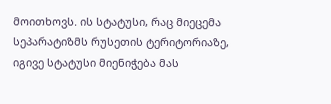მოითხოვს. ის სტატუსი, რაც მიეცემა სეპარატიზმს რუსეთის ტერიტორიაზე, იგივე სტატუსი მიენიჭება მას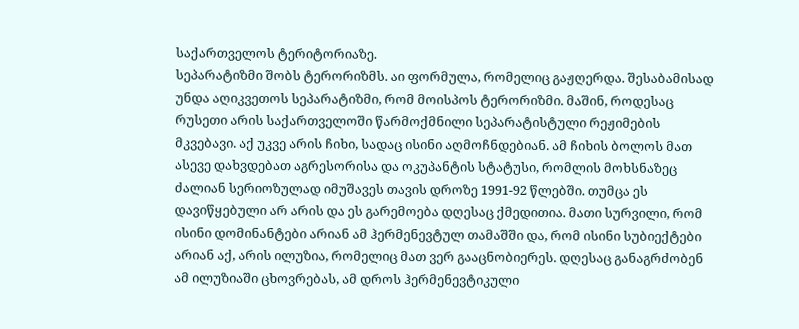საქართველოს ტერიტორიაზე.
სეპარატიზმი შობს ტერორიზმს. აი ფორმულა, რომელიც გაჟღერდა. შესაბამისად უნდა აღიკვეთოს სეპარატიზმი, რომ მოისპოს ტერორიზმი. მაშინ, როდესაც რუსეთი არის საქართველოში წარმოქმნილი სეპარატისტული რეჟიმების მკვებავი. აქ უკვე არის ჩიხი, სადაც ისინი აღმოჩნდებიან. ამ ჩიხის ბოლოს მათ ასევე დახვდებათ აგრესორისა და ოკუპანტის სტატუსი, რომლის მოხსნაზეც ძალიან სერიოზულად იმუშავეს თავის დროზე 1991-92 წლებში. თუმცა ეს დავიწყებული არ არის და ეს გარემოება დღესაც ქმედითია. მათი სურვილი, რომ ისინი დომინანტები არიან ამ ჰერმენევტულ თამაშში და, რომ ისინი სუბიექტები არიან აქ, არის ილუზია, რომელიც მათ ვერ გააცნობიერეს. დღესაც განაგრძობენ ამ ილუზიაში ცხოვრებას, ამ დროს ჰერმენევტიკული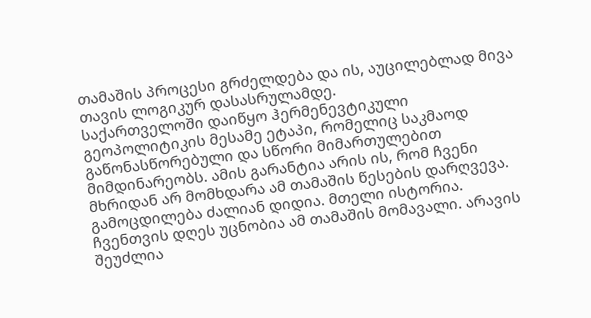თამაშის პროცესი გრძელდება და ის, აუცილებლად მივა თავის ლოგიკურ დასასრულამდე.
საქართველოში დაიწყო ჰერმენევტიკული გეოპოლიტიკის მესამე ეტაპი, რომელიც საკმაოდ გაწონასწორებული და სწორი მიმართულებით მიმდინარეობს. ამის გარანტია არის ის, რომ ჩვენი მხრიდან არ მომხდარა ამ თამაშის წესების დარღვევა. გამოცდილება ძალიან დიდია. მთელი ისტორია. ჩვენთვის დღეს უცნობია ამ თამაშის მომავალი. არავის შეუძლია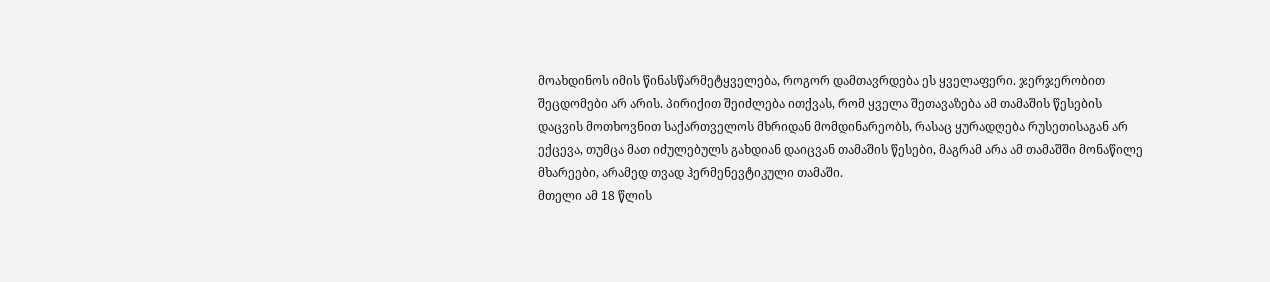მოახდინოს იმის წინასწარმეტყველება, როგორ დამთავრდება ეს ყველაფერი. ჯერჯერობით შეცდომები არ არის. პირიქით შეიძლება ითქვას, რომ ყველა შეთავაზება ამ თამაშის წესების დაცვის მოთხოვნით საქართველოს მხრიდან მომდინარეობს, რასაც ყურადღება რუსეთისაგან არ ექცევა, თუმცა მათ იძულებულს გახდიან დაიცვან თამაშის წესები, მაგრამ არა ამ თამაშში მონაწილე მხარეები, არამედ თვად ჰერმენევტიკული თამაში.
მთელი ამ 18 წლის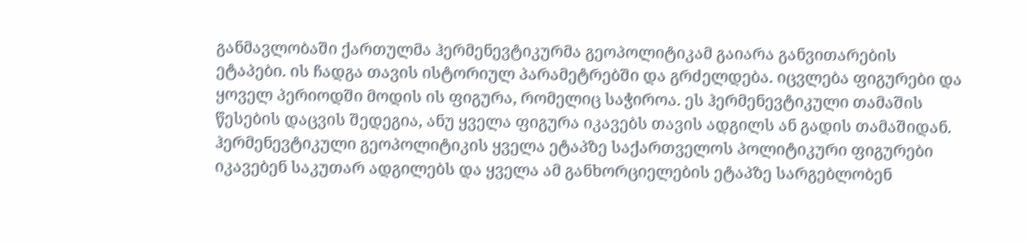განმავლობაში ქართულმა ჰერმენევტიკურმა გეოპოლიტიკამ გაიარა განვითარების ეტაპები. ის ჩადგა თავის ისტორიულ პარამეტრებში და გრძელდება. იცვლება ფიგურები და ყოველ პერიოდში მოდის ის ფიგურა, რომელიც საჭიროა. ეს ჰერმენევტიკული თამაშის წესების დაცვის შედეგია, ანუ ყველა ფიგურა იკავებს თავის ადგილს ან გადის თამაშიდან. ჰერმენევტიკული გეოპოლიტიკის ყველა ეტაპზე საქართველოს პოლიტიკური ფიგურები იკავებენ საკუთარ ადგილებს და ყველა ამ განხორციელების ეტაპზე სარგებლობენ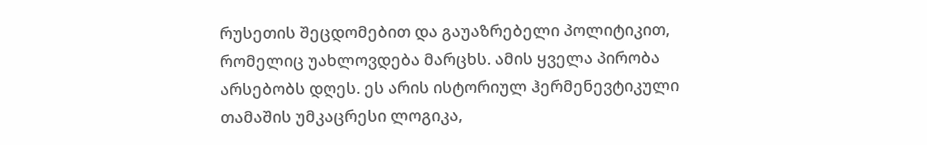რუსეთის შეცდომებით და გაუაზრებელი პოლიტიკით, რომელიც უახლოვდება მარცხს. ამის ყველა პირობა არსებობს დღეს. ეს არის ისტორიულ ჰერმენევტიკული თამაშის უმკაცრესი ლოგიკა,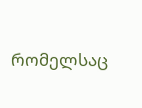რომელსაც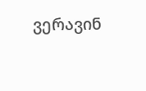ვერავინ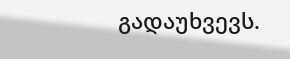გადაუხვევს.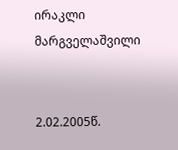ირაკლი მარგველაშვილი


2.02.2005წ.